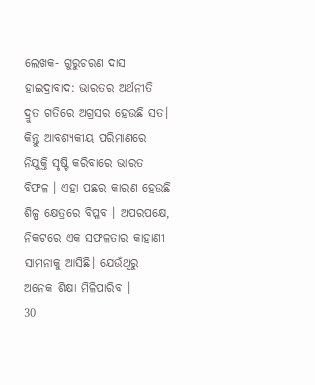ଲେଖକ- ଗୁରୁଚରଣ ଦାସ
ହାଇଦ୍ରାବାଦ: ଭାରତର ଅର୍ଥନୀତି ଦ୍ରୁତ ଗତିରେ ଅଗ୍ରସର ହେଉଛି ସତ। କିନ୍ତୁ ଆବଶ୍ୟକୀୟ ପରିମାଣରେ ନିଯୁକ୍ତି ସୃଷ୍ଟି କରିବାରେ ଭାରତ ବିଫଳ । ଏହା ପଛର କାରଣ ହେଉଛି ଶିଳ୍ପ କ୍ଷେତ୍ରରେ ବିପ୍ଳବ । ଅପରପକ୍ଷେ, ନିକଟରେ ଏକ ସଫଳତାର କାହାଣୀ ସାମନାକୁ ଆସିଛି। ଯେଉଁଥିରୁ ଅନେକ ଶିକ୍ଷା ମିଳିପାରିବ ।
30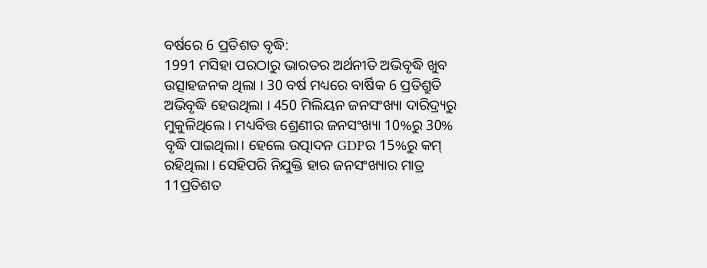ବର୍ଷରେ 6 ପ୍ରତିଶତ ବୃଦ୍ଧି:
1991 ମସିହା ପରଠାରୁ ଭାରତର ଅର୍ଥନୀତି ଅଭିବୃଦ୍ଧି ଖୁବ ଉତ୍ସାହଜନକ ଥିଲା । 30 ବର୍ଷ ମଧ୍ୟରେ ବାର୍ଷିକ 6 ପ୍ରତିଶ୍ରୁତି ଅଭିବୃଦ୍ଧି ହେଉଥିଲା । 450 ମିଲିୟନ ଜନସଂଖ୍ୟା ଦାରିଦ୍ର୍ୟରୁ ମୁକୁଳିଥିଲେ । ମଧ୍ୟବିତ୍ତ ଶ୍ରେଣୀର ଜନସଂଖ୍ୟା 10%ରୁ 30% ବୃଦ୍ଧି ପାଇଥିଲା। ହେଲେ ଉତ୍ପାଦନ GDPର 15%ରୁ କମ୍ ରହିଥିଲା । ସେହିପରି ନିଯୁକ୍ତି ହାର ଜନସଂଖ୍ୟାର ମାତ୍ର 11ପ୍ରତିଶତ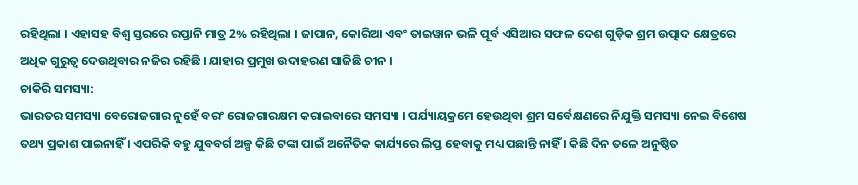ରହିଥିଲା । ଏହାସହ ବିଶ୍ବ ସ୍ତରରେ ରପ୍ତାନି ମାତ୍ର 2% ରହିଥିଲା । ଜାପାନ, କୋରିଆ ଏବଂ ତାଇୱାନ ଭଳି ପୂର୍ବ ଏସିଆର ସଫଳ ଦେଶ ଗୁଡ଼ିକ ଶ୍ରମ ଉତ୍ପାଦ କ୍ଷେତ୍ରରେ ଅଧିକ ଗୁରୁତ୍ବ ଦେଉଥିବାର ନଜିର ରହିଛି । ଯାହାର ପ୍ରମୁଖ ଉଦାହରଣ ସାଜିଛି ଚୀନ ।
ଚାକିରି ସମସ୍ୟା:
ଭାରତର ସମସ୍ୟା ବେରୋଜଗାର ନୁହେଁ ବରଂ ରୋଜଗାରକ୍ଷମ କରାଇବାରେ ସମସ୍ୟା । ପର୍ଯ୍ୟାୟକ୍ରମେ ହେଉଥିବା ଶ୍ରମ ସର୍ବେକ୍ଷଣରେ ନିଯୁକ୍ତି ସମସ୍ୟା ନେଇ ବିଶେଷ ତଥ୍ୟ ପ୍ରକାଶ ପାଇନାହିଁ । ଏପରିକି ବହୁ ଯୁବବର୍ଗ ଅଳ୍ପ କିଛି ଟଙ୍କା ପାଇଁ ଅନୈତିକ କାର୍ଯ୍ୟରେ ଲିପ୍ତ ହେବାକୁ ମଧ୍ୟ ପଛାନ୍ତି ନାହିଁ । କିଛି ଦିନ ତଳେ ଅନୁଷ୍ଠିତ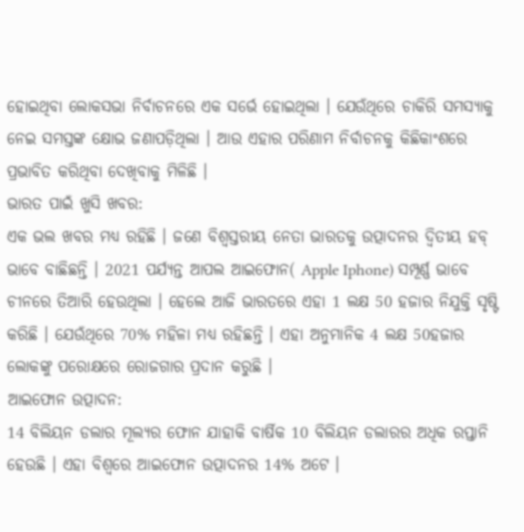ହୋଇଥିବା ଲୋକସଭା ନିର୍ବାଚନରେ ଏକ ସର୍ଭେ ହୋଇଥିଲା । ଯେଉଁଥିରେ ଚାକିରି ସମସ୍ୟାକୁ ନେଇ ସମସ୍ତଙ୍କ କ୍ଷୋଭ ଜଣାପଡ଼ିଥିଲା । ଆଉ ଏହାର ପରିଣାମ ନିର୍ବାଚନକୁ କିଛିକାଂଶରେ ପ୍ରଭାବିତ କରିଥିବା ଦେଖିବାକୁ ମିଳିଛି ।
ଭାରତ ପାଇଁ ଖୁସି ଖବର:
ଏକ ଭଲ ଖବର ମଧ୍ୟ ରହିଛି । ଜଣେ ବିଶ୍ବସ୍ତରୀୟ ନେତା ଭାରତକୁ ଉତ୍ପାଦନର ଦ୍ବିତୀୟ ହବ୍ ଭାବେ ବାଛିଛନ୍ତି । 2021 ପର୍ଯ୍ୟନ୍ତ ଆପଲ ଆଇଫୋନ( Apple Iphone) ସମ୍ପୂର୍ଣ୍ଣ ଭାବେ ଚୀନରେ ତିଆରି ହେଉଥିଲା । ହେଲେ ଆଜି ଭାରତରେ ଏହା 1 ଲକ୍ଷ 50 ହଜାର ନିଯୁକ୍ତି ସୃଷ୍ଟି କରିଛି । ଯେଉଁଥିରେ 70% ମହିଳା ମଧ୍ୟ ରହିଛନ୍ତି । ଏହା ଅନୁମାନିକ 4 ଲକ୍ଷ 50ହଜାର ଲୋକଙ୍କୁ ପରୋକ୍ଷରେ ରୋଜଗାର ପ୍ରଦାନ କରୁଛି ।
ଆଇଫୋନ ଉତ୍ପାଦନ:
14 ବିଲିୟନ ଡଲାର ମୂଲ୍ୟର ଫୋନ ଯାହାକି ବାର୍ଷିକ 10 ବିଲିୟନ ଡଲାରର ଅଧିକ ରପ୍ତାନି ହେଉଛି । ଏହା ବିଶ୍ବରେ ଆଇଫୋନ ଉତ୍ପାଦନର 14% ଅଟେ ।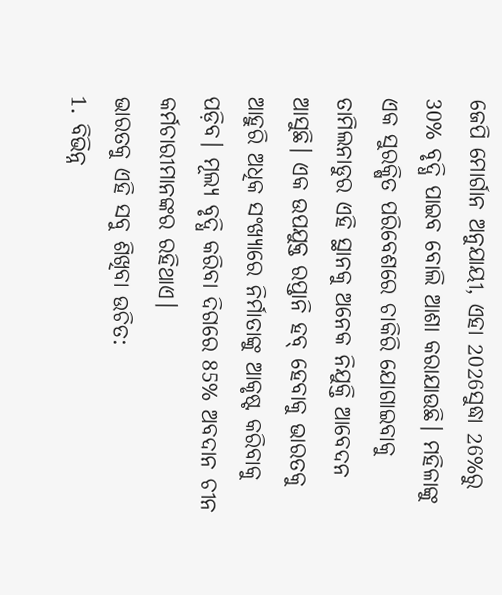ଜେପି ମୋର୍ଗାନ ଅନୁଯାୟୀ, ଏହା 2026ସୁଦ୍ଧା 26%ରୁ 30% ବୃଦ୍ଧି ପାଇବ ବୋଲି ଆଶା କରାଯାଉଛି। ମହିଳାଙ୍କୁ ଏକ ସୁରକ୍ଷିତ ପରିବେଶରେ ଚାକିରି ଯୋଗାଇବାକୁ ତାମିଲନାଡୁର ଏହି ସ୍ଥାନକୁ ଅନେକ ନିଯୁକ୍ତି ଆବେଦନ ଆସୁଛି। ଏକ ଉପଯୁକ୍ତ ରପ୍ତାନି ହବ୍ ହେବାକୁ ଭାରତକୁ ଆହୁରି ଅଧିକ ସଂଖ୍ୟାରେ ନିର୍ମାତାଙ୍କୁ ଆକୃଷ୍ଟ କରିବାକୁ ପଡ଼ିବ। ମୂଲ୍ୟ ବୃଦ୍ଧି କରିବା ଦିଗରେ 85% ଅବଦାନ ଚୀନ କର୍ମଚାରୀମାନଙ୍କର ରହିଥାଏ।
ଭାରତକୁ ଏହି ସବୁ ଶିଖିବା ଉଚିତ:
1. ବିଭିନ୍ନ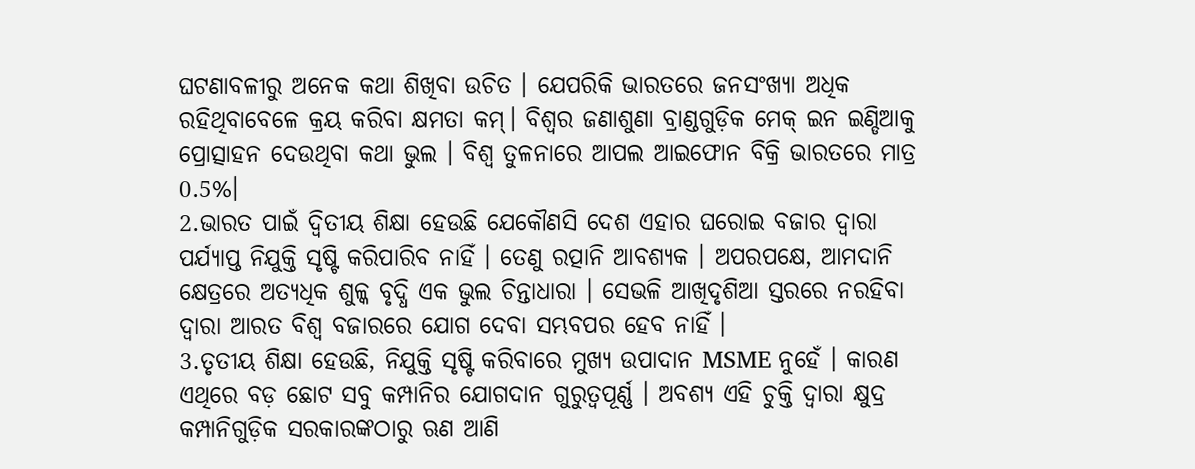ଘଟଣାବଳୀରୁ ଅନେକ କଥା ଶିଖିବା ଉଚିତ । ଯେପରିକି ଭାରତରେ ଜନସଂଖ୍ୟା ଅଧିକ ରହିଥିବାବେଳେ କ୍ରୟ କରିବା କ୍ଷମତା କମ୍। ବିଶ୍ବର ଜଣାଶୁଣା ବ୍ରାଣ୍ଡଗୁଡ଼ିକ ମେକ୍ ଇନ ଇଣ୍ଡିଆକୁ ପ୍ରୋତ୍ସାହନ ଦେଉଥିବା କଥା ଭୁଲ । ବିଶ୍ବ ତୁଳନାରେ ଆପଲ ଆଇଫୋନ ବିକ୍ରି ଭାରତରେ ମାତ୍ର 0.5%।
2.ଭାରତ ପାଇଁ ଦ୍ବିତୀୟ ଶିକ୍ଷା ହେଉଛି ଯେକୌଣସି ଦେଶ ଏହାର ଘରୋଇ ବଜାର ଦ୍ବାରା ପର୍ଯ୍ୟାପ୍ତ ନିଯୁକ୍ତି ସୃଷ୍ଟି କରିପାରିବ ନାହିଁ । ତେଣୁ ରତ୍ପାନି ଆବଶ୍ୟକ । ଅପରପକ୍ଷେ, ଆମଦାନି କ୍ଷେତ୍ରରେ ଅତ୍ୟଧିକ ଶୁଳ୍କ ବୃଦ୍ଧି ଏକ ଭୁଲ ଚିନ୍ତାଧାରା । ସେଭଳି ଆଖିଦୃଶିଆ ସ୍ତରରେ ନରହିବା ଦ୍ବାରା ଆରତ ବିଶ୍ବ ବଜାରରେ ଯୋଗ ଦେବା ସମ୍ଭବପର ହେବ ନାହିଁ ।
3.ତୃତୀୟ ଶିକ୍ଷା ହେଉଛି, ନିଯୁକ୍ତି ସୃଷ୍ଟି କରିବାରେ ମୁଖ୍ୟ ଉପାଦାନ MSME ନୁହେଁ । କାରଣ ଏଥିରେ ବଡ଼ ଛୋଟ ସବୁ କମ୍ପାନିର ଯୋଗଦାନ ଗୁରୁତ୍ବପୂର୍ଣ୍ଣ । ଅବଶ୍ୟ ଏହି ଚୁକ୍ତି ଦ୍ବାରା କ୍ଷୁଦ୍ର କମ୍ପାନିଗୁଡ଼ିକ ସରକାରଙ୍କଠାରୁ ଋଣ ଆଣି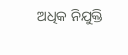ଅଧିକ ନିଯୁକ୍ତି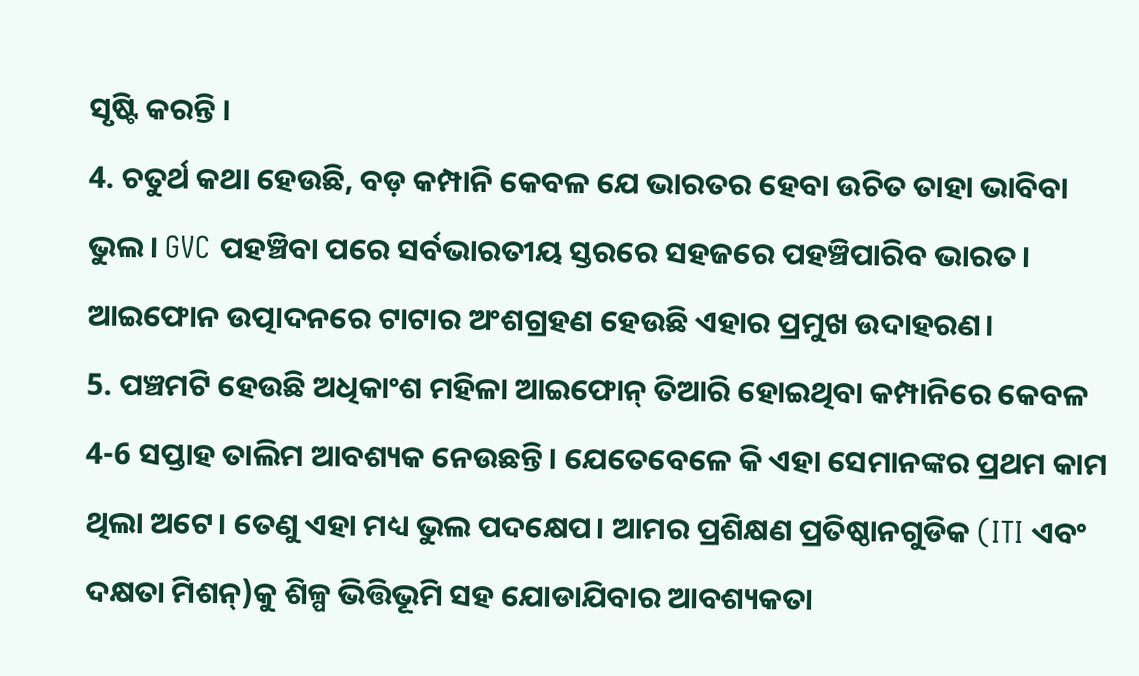ସୃଷ୍ଟି କରନ୍ତି ।
4. ଚତୁର୍ଥ କଥା ହେଉଛି, ବଡ଼ କମ୍ପାନି କେବଳ ଯେ ଭାରତର ହେବା ଉଚିତ ତାହା ଭାବିବା ଭୁଲ। GVC ପହଞ୍ଚିବା ପରେ ସର୍ବଭାରତୀୟ ସ୍ତରରେ ସହଜରେ ପହଞ୍ଚିପାରିବ ଭାରତ। ଆଇଫୋନ ଉତ୍ପାଦନରେ ଟାଟାର ଅଂଶଗ୍ରହଣ ହେଉଛି ଏହାର ପ୍ରମୁଖ ଉଦାହରଣ।
5. ପଞ୍ଚମଟି ହେଉଛି ଅଧିକାଂଶ ମହିଳା ଆଇଫୋନ୍ ତିଆରି ହୋଇଥିବା କମ୍ପାନିରେ କେବଳ 4-6 ସପ୍ତାହ ତାଲିମ ଆବଶ୍ୟକ ନେଉଛନ୍ତି। ଯେତେବେଳେ କି ଏହା ସେମାନଙ୍କର ପ୍ରଥମ କାମ ଥିଲା ଅଟେ। ତେଣୁ ଏହା ମଧ୍ୟ ଭୁଲ ପଦକ୍ଷେପ। ଆମର ପ୍ରଶିକ୍ଷଣ ପ୍ରତିଷ୍ଠାନଗୁଡିକ (ITI ଏବଂ ଦକ୍ଷତା ମିଶନ୍)କୁ ଶିଳ୍ପ ଭିତ୍ତିଭୂମି ସହ ଯୋଡାଯିବାର ଆବଶ୍ୟକତା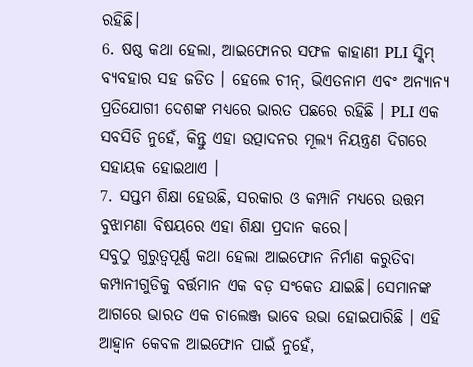ରହିଛି।
6. ଷଷ୍ଠ କଥା ହେଲା, ଆଇଫୋନର ସଫଳ କାହାଣୀ PLI ସ୍କିମ୍ ବ୍ୟବହାର ସହ ଜଡିତ । ହେଲେ ଚୀନ୍, ଭିଏତନାମ ଏବଂ ଅନ୍ୟାନ୍ୟ ପ୍ରତିଯୋଗୀ ଦେଶଙ୍କ ମଧ୍ୟରେ ଭାରତ ପଛରେ ରହିଛି । PLI ଏକ ସବସିଡି ନୁହେଁ, କିନ୍ତୁ ଏହା ଉତ୍ପାଦନର ମୂଲ୍ୟ ନିୟନ୍ତ୍ରଣ ଦିଗରେ ସହାୟକ ହୋଇଥାଏ ।
7. ସପ୍ତମ ଶିକ୍ଷା ହେଉଛି, ସରକାର ଓ କମ୍ପାନି ମଧ୍ୟରେ ଉତ୍ତମ ବୁଝାମଣା ବିଷୟରେ ଏହା ଶିକ୍ଷା ପ୍ରଦାନ କରେ।
ସବୁଠୁ ଗୁରୁତ୍ବପୂର୍ଣ୍ଣ କଥା ହେଲା ଆଇଫୋନ ନିର୍ମାଣ କରୁତିବା କମ୍ପାନୀଗୁଡିକୁ ବର୍ତ୍ତମାନ ଏକ ବଡ଼ ସଂକେତ ଯାଇଛି। ସେମାନଙ୍କ ଆଗରେ ଭାରତ ଏକ ଚାଲେଞ୍ଜ ଭାବେ ଉଭା ହୋଇପାରିଛି । ଏହି ଆହ୍ବାନ କେବଳ ଆଇଫୋନ ପାଇଁ ନୁହେଁ,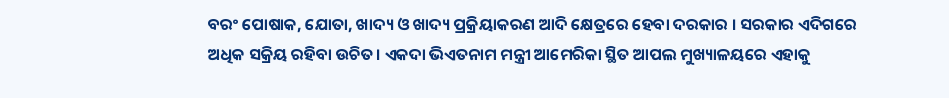ବରଂ ପୋଷାକ, ଯୋତା, ଖାଦ୍ୟ ଓ ଖାଦ୍ୟ ପ୍ରକ୍ରିୟାକରଣ ଆଦି କ୍ଷେତ୍ରରେ ହେବା ଦରକାର । ସରକାର ଏଦିଗରେ ଅଧିକ ସକ୍ରିୟ ରହିବା ଉଚିତ। ଏକଦା ଭିଏତନାମ ମନ୍ତ୍ରୀ ଆମେରିକା ସ୍ଥିତ ଆପଲ ମୁଖ୍ୟାଳୟରେ ଏହାକୁ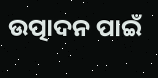ଉତ୍ପାଦନ ପାଇଁ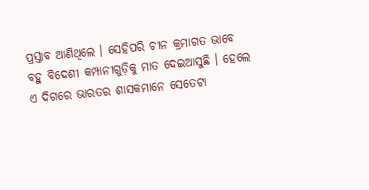ପ୍ରସ୍ତାବ ଆଣିଥିଲେ । ସେହିପରି ଚୀନ କ୍ରମାଗତ ଭାବେ ବହୁ ବିଦେଶୀ କମ୍ପାନୀଗୁଡ଼ିକୁ ମାତ ଦେଇଆସୁଛି । ହେଲେ ଏ ଦିଗରେ ଭାରତର ଶାସକମାନେ ସେତେଟା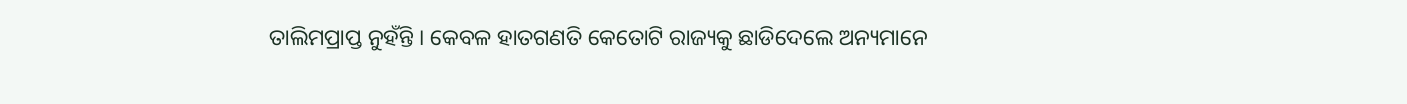ତାଲିମପ୍ରାପ୍ତ ନୁହଁନ୍ତି । କେବଳ ହାତଗଣତି କେତୋଟି ରାଜ୍ୟକୁ ଛାଡିଦେଲେ ଅନ୍ୟମାନେ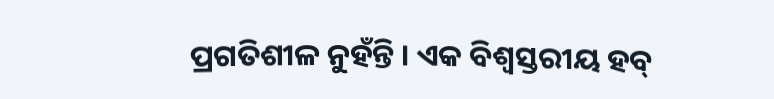ପ୍ରଗତିଶୀଳ ନୁହଁନ୍ତି । ଏକ ବିଶ୍ବସ୍ତରୀୟ ହବ୍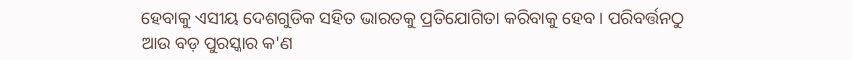ହେବାକୁ ଏସୀୟ ଦେଶଗୁଡିକ ସହିତ ଭାରତକୁ ପ୍ରତିଯୋଗିତା କରିବାକୁ ହେବ। ପରିବର୍ତ୍ତନଠୁ ଆଉ ବଡ଼ ପୁରସ୍କାର କ'ଣ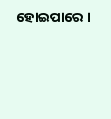ହୋଇପାରେ ।